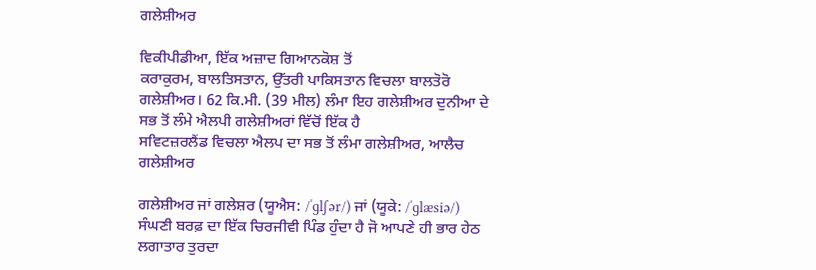ਗਲੇਸ਼ੀਅਰ

ਵਿਕੀਪੀਡੀਆ, ਇੱਕ ਅਜ਼ਾਦ ਗਿਆਨਕੋਸ਼ ਤੋਂ
ਕਰਾਕੁਰਮ, ਬਾਲਤਿਸਤਾਨ, ਉੱਤਰੀ ਪਾਕਿਸਤਾਨ ਵਿਚਲਾ ਬਾਲਤੋਰੋ ਗਲੇਸ਼ੀਅਰ। 62 ਕਿ.ਮੀ. (39 ਮੀਲ) ਲੰਮਾ ਇਹ ਗਲੇਸ਼ੀਅਰ ਦੁਨੀਆ ਦੇ ਸਭ ਤੋਂ ਲੰਮੇ ਐਲਪੀ ਗਲੇਸ਼ੀਅਰਾਂ ਵਿੱਚੋਂ ਇੱਕ ਹੈ
ਸਵਿਟਜ਼ਰਲੈਂਡ ਵਿਚਲਾ ਐਲਪ ਦਾ ਸਭ ਤੋਂ ਲੰਮਾ ਗਲੇਸ਼ੀਅਰ, ਆਲੈਚ ਗਲੇਸ਼ੀਅਰ

ਗਲੇਸ਼ੀਅਰ ਜਾਂ ਗਲੇਸ਼ਰ (ਯੂਐਸ: /ˈɡlʃər/) ਜਾਂ (ਯੂਕੇ: /ˈɡlæsiə/) ਸੰਘਣੀ ਬਰਫ਼ ਦਾ ਇੱਕ ਚਿਰਜੀਵੀ ਪਿੰਡ ਹੁੰਦਾ ਹੈ ਜੋ ਆਪਣੇ ਹੀ ਭਾਰ ਹੇਠ ਲਗਾਤਾਰ ਤੁਰਦਾ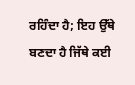ਰਹਿੰਦਾ ਹੈ; ਇਹ ਉੱਥੇ ਬਣਦਾ ਹੈ ਜਿੱਥੇ ਕਈ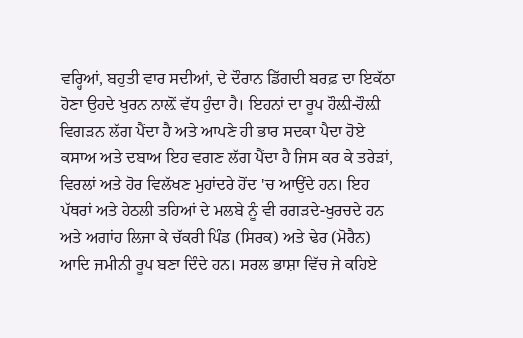ਵਰ੍ਹਿਆਂ, ਬਹੁਤੀ ਵਾਰ ਸਦੀਆਂ, ਦੇ ਦੌਰਾਨ ਡਿੱਗਦੀ ਬਰਫ਼ ਦਾ ਇਕੱਠਾ ਹੋਣਾ ਉਹਦੇ ਖੁਰਨ ਨਾਲ਼ੋਂ ਵੱਧ ਹੁੰਦਾ ਹੈ। ਇਹਨਾਂ ਦਾ ਰੂਪ ਹੌਲ਼ੀ-ਹੌਲ਼ੀ ਵਿਗੜਨ ਲੱਗ ਪੈਂਦਾ ਹੈ ਅਤੇ ਆਪਣੇ ਹੀ ਭਾਰ ਸਦਕਾ ਪੈਦਾ ਹੋਏ ਕਸਾਅ ਅਤੇ ਦਬਾਅ ਇਹ ਵਗਣ ਲੱਗ ਪੈਂਦਾ ਹੈ ਜਿਸ ਕਰ ਕੇ ਤਰੇੜਾਂ, ਵਿਰਲਾਂ ਅਤੇ ਹੋਰ ਵਿਲੱਖਣ ਮੁਹਾਂਦਰੇ ਹੋਂਦ 'ਚ ਆਉਂਦੇ ਹਨ। ਇਹ ਪੱਥਰਾਂ ਅਤੇ ਹੇਠਲੀ ਤਹਿਆਂ ਦੇ ਮਲਬੇ ਨੂੰ ਵੀ ਰਗੜਦੇ-ਖੁਰਚਦੇ ਹਨ ਅਤੇ ਅਗਾਂਹ ਲਿਜਾ ਕੇ ਚੱਕਰੀ ਪਿੰਡ (ਸਿਰਕ) ਅਤੇ ਢੇਰ (ਮੋਰੈਨ) ਆਦਿ ਜਮੀਨੀ ਰੂਪ ਬਣਾ ਦਿੰਦੇ ਹਨ। ਸਰਲ ਭਾਸ਼ਾ ਵਿੱਚ ਜੇ ਕਹਿਏ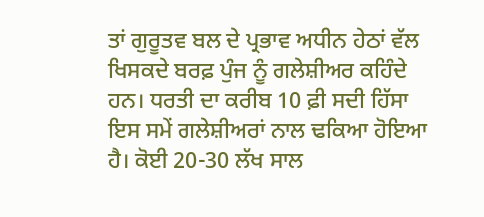ਤਾਂ ਗੁਰੂਤਵ ਬਲ ਦੇ ਪ੍ਰਭਾਵ ਅਧੀਨ ਹੇਠਾਂ ਵੱਲ ਖਿਸਕਦੇ ਬਰਫ਼ ਪੁੰਜ ਨੂੰ ਗਲੇਸ਼ੀਅਰ ਕਹਿੰਦੇ ਹਨ। ਧਰਤੀ ਦਾ ਕਰੀਬ 10 ਫ਼ੀ ਸਦੀ ਹਿੱਸਾ ਇਸ ਸਮੇਂ ਗਲੇਸ਼ੀਅਰਾਂ ਨਾਲ ਢਕਿਆ ਹੋਇਆ ਹੈ। ਕੋਈ 20-30 ਲੱਖ ਸਾਲ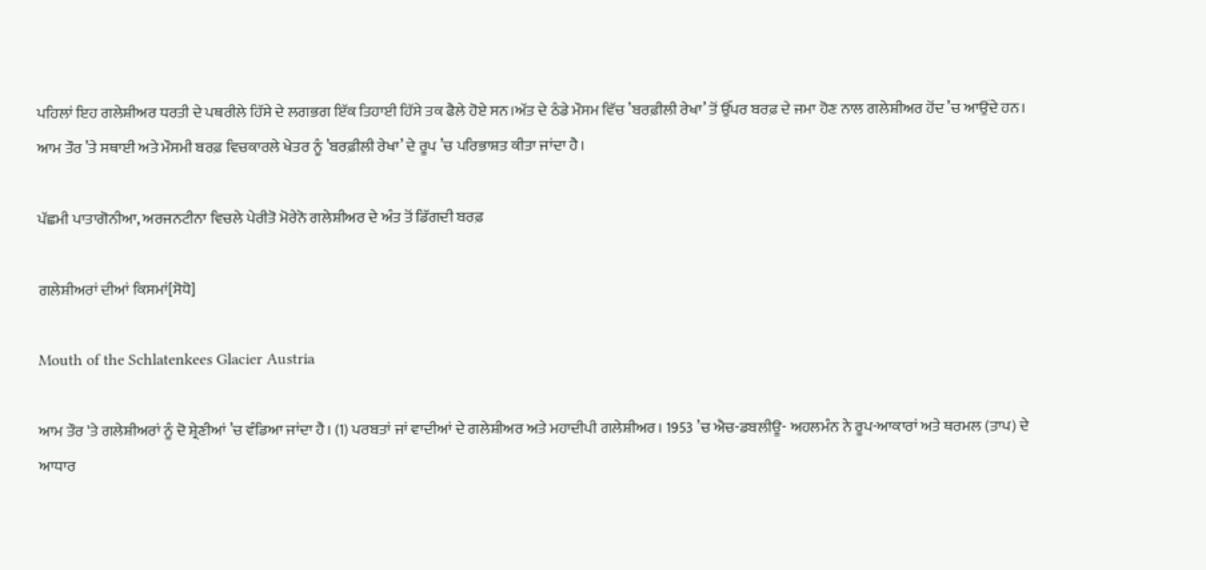ਪਹਿਲਾਂ ਇਹ ਗਲੇਸ਼ੀਅਰ ਧਰਤੀ ਦੇ ਪਥਰੀਲੇ ਹਿੱਸੇ ਦੇ ਲਗਭਗ ਇੱਕ ਤਿਹਾਈ ਹਿੱਸੇ ਤਕ ਫੈਲੇ ਹੋਏ ਸਨ।ਅੱਤ ਦੇ ਠੰਡੇ ਮੌਸਮ ਵਿੱਚ ’ਬਰਫ਼ੀਲੀ ਰੇਖਾ’ ਤੋਂ ਉੱਪਰ ਬਰਫ਼ ਦੇ ਜਮਾ ਹੋਣ ਨਾਲ ਗਲੇਸ਼ੀਅਰ ਹੋਂਦ ’ਚ ਆਉਂਦੇ ਹਨ। ਆਮ ਤੌਰ ’ਤੇ ਸਥਾਈ ਅਤੇ ਮੌਸਮੀ ਬਰਫ਼ ਵਿਚਕਾਰਲੇ ਖੇਤਰ ਨੂੰ ’ਬਰਫ਼ੀਲੀ ਰੇਖਾ’ ਦੇ ਰੂਪ ’ਚ ਪਰਿਭਾਸ਼ਤ ਕੀਤਾ ਜਾਂਦਾ ਹੈ।

ਪੱਛਮੀ ਪਾਤਾਗੋਨੀਆ, ਅਰਜਨਟੀਨਾ ਵਿਚਲੇ ਪੇਰੀਤੋ ਮੋਰੇਨੋ ਗਲੇਸ਼ੀਅਰ ਦੇ ਅੰਤ ਤੋਂ ਡਿੱਗਦੀ ਬਰਫ਼

ਗਲੇਸ਼ੀਅਰਾਂ ਦੀਆਂ ਕਿਸਮਾਂ[ਸੋਧੋ]

Mouth of the Schlatenkees Glacier Austria

ਆਮ ਤੌਰ 'ਤੇ ਗਲੇਸ਼ੀਅਰਾਂ ਨੂੰ ਦੋ ਸ਼੍ਰੇਣੀਆਂ ’ਚ ਵੰਡਿਆ ਜਾਂਦਾ ਹੈ। (1) ਪਰਬਤਾਂ ਜਾਂ ਵਾਦੀਆਂ ਦੇ ਗਲੇਸ਼ੀਅਰ ਅਤੇ ਮਹਾਦੀਪੀ ਗਲੇਸ਼ੀਅਰ। 1953 ’ਚ ਐਚ-ਡਬਲੀਊ- ਅਹਲਮੰਨ ਨੇ ਰੂਪ-ਆਕਾਰਾਂ ਅਤੇ ਥਰਮਲ (ਤਾਪ) ਦੇ ਆਧਾਰ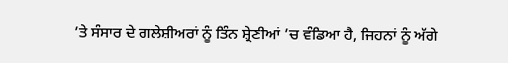’ਤੇ ਸੰਸਾਰ ਦੇ ਗਲੇਸ਼ੀਅਰਾਂ ਨੂੰ ਤਿੰਨ ਸ਼੍ਰੇਣੀਆਂ ’ਚ ਵੰਡਿਆ ਹੈ, ਜਿਹਨਾਂ ਨੂੰ ਅੱਗੇ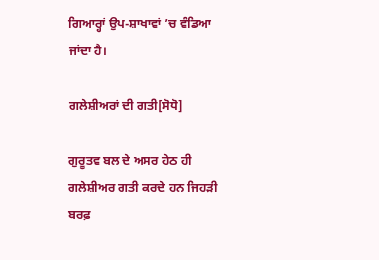ਗਿਆਰ੍ਹਾਂ ਉਪ-ਸ਼ਾਖਾਵਾਂ ’ਚ ਵੰਡਿਆ ਜਾਂਦਾ ਹੈ।

ਗਲੇਸ਼ੀਅਰਾਂ ਦੀ ਗਤੀ[ਸੋਧੋ]

ਗੁਰੂਤਵ ਬਲ ਦੇ ਅਸਰ ਹੇਠ ਹੀ ਗਲੇਸ਼ੀਅਰ ਗਤੀ ਕਰਦੇ ਹਨ ਜਿਹੜੀ ਬਰਫ਼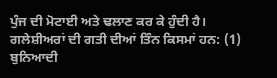ਪੁੰਜ ਦੀ ਮੋਟਾਈ ਅਤੇ ਢਲਾਣ ਕਰ ਕੇ ਹੁੰਦੀ ਹੈ। ਗਲੇਸ਼ੀਅਰਾਂ ਦੀ ਗਤੀ ਦੀਆਂ ਤਿੰਨ ਕਿਸਮਾਂ ਹਨ: (1) ਬੁਨਿਆਦੀ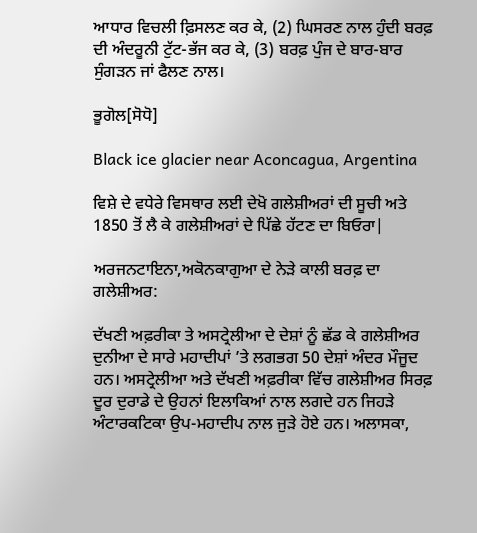ਆਧਾਰ ਵਿਚਲੀ ਫ਼ਿਸਲਣ ਕਰ ਕੇ, (2) ਘਿਸਰਣ ਨਾਲ ਹੁੰਦੀ ਬਰਫ਼ ਦੀ ਅੰਦਰੂਨੀ ਟੁੱਟ-ਭੱਜ ਕਰ ਕੇ, (3) ਬਰਫ਼ ਪੁੰਜ ਦੇ ਬਾਰ-ਬਾਰ ਸੁੰਗੜਨ ਜਾਂ ਫੈਲਣ ਨਾਲ।

ਭੂਗੋਲ[ਸੋਧੋ]

Black ice glacier near Aconcagua, Argentina

ਵਿਸ਼ੇ ਦੇ ਵਧੇਰੇ ਵਿਸਥਾਰ ਲਈ ਦੇਖੋ ਗਲੇਸ਼ੀਅਰਾਂ ਦੀ ਸੂਚੀ ਅਤੇ 1850 ਤੋਂ ਲੈ ਕੇ ਗਲੇਸ਼ੀਅਰਾਂ ਦੇ ਪਿੱਛੇ ਹੱਟਣ ਦਾ ਬਿਓਰਾ|

ਅਰਜਨਟਾਇਨਾ,ਅਕੋਨਕਾਗੁਆ ਦੇ ਨੇੜੇ ਕਾਲੀ ਬਰਫ਼ ਦਾ ਗਲੇਸ਼ੀਅਰ:

ਦੱਖਣੀ ਅਫ਼ਰੀਕਾ ਤੇ ਅਸਟ੍ਰੇਲੀਆ ਦੇ ਦੇਸ਼ਾਂ ਨੂੰ ਛੱਡ ਕੇ ਗਲੇਸ਼ੀਅਰ ਦੁਨੀਆ ਦੇ ਸਾਰੇ ਮਹਾਦੀਪਾਂ ’ਤੇ ਲਗਭਗ 50 ਦੇਸ਼ਾਂ ਅੰਦਰ ਮੌਜੂਦ ਹਨ। ਅਸਟ੍ਰੇਲੀਆ ਅਤੇ ਦੱਖਣੀ ਅਫ਼ਰੀਕਾ ਵਿੱਚ ਗਲੇਸ਼ੀਅਰ ਸਿਰਫ਼ ਦੂਰ ਦੁਰਾਡੇ ਦੇ ਉਹਨਾਂ ਇਲਾਕਿਆਂ ਨਾਲ ਲਗਦੇ ਹਨ ਜਿਹੜੇ ਅੰਟਾਰਕਟਿਕਾ ਉਪ-ਮਹਾਦੀਪ ਨਾਲ ਜੁੜੇ ਹੋਏ ਹਨ। ਅਲਾਸਕਾ,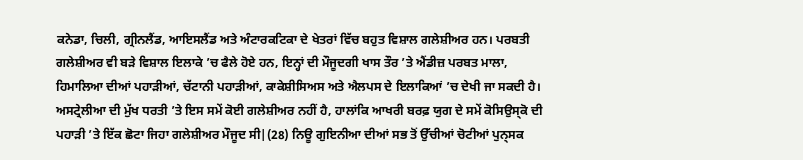ਕਨੇਡਾ, ਚਿਲੀ, ਗ੍ਰੀਨਲੈਂਡ, ਆਇਸਲੈਂਡ ਅਤੇ ਅੰਟਾਰਕਟਿਕਾ ਦੇ ਖੇਤਰਾਂ ਵਿੱਚ ਬਹੁਤ ਵਿਸ਼ਾਲ ਗਲੇਸ਼ੀਅਰ ਹਨ। ਪਰਬਤੀ ਗਲੇਸ਼ੀਅਰ ਵੀ ਬੜੇ ਵਿਸ਼ਾਲ ਇਲਾਕੇ ’ਚ ਫੈਲੇ ਹੋਏ ਹਨ, ਇਨ੍ਹਾਂ ਦੀ ਮੌਜੂਦਗੀ ਖਾਸ ਤੌਰ ’ਤੇ ਐਂਡੀਜ਼ ਪਰਬਤ ਮਾਲਾ, ਹਿਮਾਲਿਆ ਦੀਆਂ ਪਹਾੜੀਆਂ, ਚੱਟਾਨੀ ਪਹਾੜੀਆਂ, ਕਾਕੇਸ਼ੀਸਿਅਸ ਅਤੇ ਐਲਪਸ ਦੇ ਇਲਾਕਿਆਂ ’ਚ ਦੇਖੀ ਜਾ ਸਕਦੀ ਹੈ। ਅਸਟ੍ਰੇਲੀਆ ਦੀ ਮੁੱਖ ਧਰਤੀ ’ਤੇ ਇਸ ਸਮੇਂ ਕੋਈ ਗਲੇਸ਼ੀਅਰ ਨਹੀਂ ਹੈ, ਹਾਲਾਂਕਿ ਆਖਰੀ ਬਰਫ਼ ਯੁਗ ਦੇ ਸਮੇਂ ਕੋਸਿਉਸ੍ਕੋ ਦੀ ਪਹਾੜੀ ’ਤੇ ਇੱਕ ਛੋਟਾ ਜਿਹਾ ਗਲੇਸ਼ੀਅਰ ਮੌਜੂਦ ਸੀ|(28) ਨਿਊ ਗੁਇਨੀਆ ਦੀਆਂ ਸਭ ਤੋਂ ਉੱਚੀਆਂ ਚੋਟੀਆਂ ਪੁਨ੍ਸਕ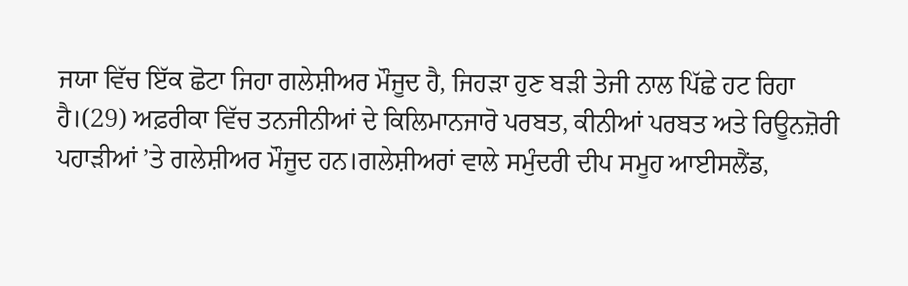ਜਯਾ ਵਿੱਚ ਇੱਕ ਛੋਟਾ ਜਿਹਾ ਗਲੇਸ਼ੀਅਰ ਮੌਜੂਦ ਹੈ, ਜਿਹੜਾ ਹੁਣ ਬੜੀ ਤੇਜੀ ਨਾਲ ਪਿੱਛੇ ਹਟ ਰਿਹਾ ਹੈ।(29) ਅਫ਼ਰੀਕਾ ਵਿੱਚ ਤਨਜੀਨੀਆਂ ਦੇ ਕਿਲਿਮਾਨਜਾਰੋ ਪਰਬਤ, ਕੀਨੀਆਂ ਪਰਬਤ ਅਤੇ ਰਿਊਨਜ਼ੋਰੀ ਪਹਾੜੀਆਂ ’ਤੇ ਗਲੇਸ਼ੀਅਰ ਮੌਜੂਦ ਹਨ।ਗਲੇਸ਼ੀਅਰਾਂ ਵਾਲੇ ਸਮੁੰਦਰੀ ਦੀਪ ਸਮੂਹ ਆਈਸਲੈਂਡ,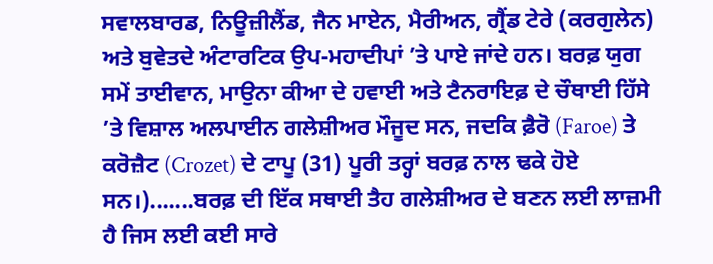ਸਵਾਲਬਾਰਡ, ਨਿਊਜ਼ੀਲੈਂਡ, ਜੈਨ ਮਾਏਨ, ਮੈਰੀਅਨ, ਗ੍ਰੈਂਡ ਟੇਰੇ (ਕਰਗੁਲੇਨ) ਅਤੇ ਬੁਵੇਤਦੇ ਅੰਟਾਰਟਿਕ ਉਪ-ਮਹਾਦੀਪਾਂ ’ਤੇ ਪਾਏ ਜਾਂਦੇ ਹਨ। ਬਰਫ਼ ਯੁਗ ਸਮੇਂ ਤਾਈਵਾਨ, ਮਾਉਨਾ ਕੀਆ ਦੇ ਹਵਾਈ ਅਤੇ ਟੈਨਰਾਇਫ਼ ਦੇ ਚੌਥਾਈ ਹਿੱਸੇ ’ਤੇ ਵਿਸ਼ਾਲ ਅਲਪਾਈਨ ਗਲੇਸ਼ੀਅਰ ਮੌਜੂਦ ਸਨ, ਜਦਕਿ ਫ਼ੈਰੋ (Faroe) ਤੇ ਕਰੋਜ਼ੈਟ (Crozet) ਦੇ ਟਾਪੂ (31) ਪੂਰੀ ਤਰ੍ਹਾਂ ਬਰਫ਼ ਨਾਲ ਢਕੇ ਹੋਏ ਸਨ।).......ਬਰਫ਼ ਦੀ ਇੱਕ ਸਥਾਈ ਤੈਹ ਗਲੇਸ਼ੀਅਰ ਦੇ ਬਣਨ ਲਈ ਲਾਜ਼ਮੀ ਹੈ ਜਿਸ ਲਈ ਕਈ ਸਾਰੇ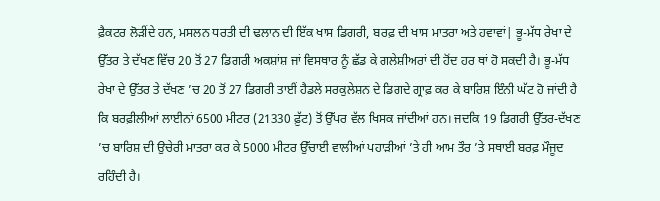ਫ਼ੈਕਟਰ ਲੋੜੀਂਦੇ ਹਨ, ਮਸਲਨ ਧਰਤੀ ਦੀ ਢਲਾਨ ਦੀ ਇੱਕ ਖਾਸ ਡਿਗਰੀ, ਬਰਫ਼ ਦੀ ਖਾਸ ਮਾਤਰਾ ਅਤੇ ਹਵਾਵਾਂ| ਭੂ-ਮੱਧ ਰੇਖਾ ਦੇ ਉੱਤਰ ਤੇ ਦੱਖਣ ਵਿੱਚ 20 ਤੋਂ 27 ਡਿਗਰੀ ਅਕਸ਼ਾਂਸ਼ ਜਾਂ ਵਿਸਥਾਰ ਨੂੰ ਛੱਡ ਕੇ ਗਲੇਸ਼ੀਅਰਾਂ ਦੀ ਹੋਂਦ ਹਰ ਥਾਂ ਹੋ ਸਕਦੀ ਹੈ। ਭੂ-ਮੱਧ ਰੇਖਾ ਦੇ ਉੱਤਰ ਤੇ ਦੱਖਣ ’ਚ 20 ਤੋਂ 27 ਡਿਗਰੀ ਤਾਈਂ ਹੈਡਲੇ ਸਰਕੁਲੇਸ਼ਨ ਦੇ ਡਿਗਦੇ ਗ੍ਰਾਫ਼ ਕਰ ਕੇ ਬਾਰਿਸ਼ ਇੰਨੀ ਘੱਟ ਹੋ ਜਾਂਦੀ ਹੈ ਕਿ ਬਰਫ਼ੀਲੀਆਂ ਲਾਈਨਾਂ 6500 ਮੀਟਰ (21330 ਫ਼ੁੱਟ) ਤੋਂ ਉੱਪਰ ਵੱਲ ਖਿਸਕ ਜਾਂਦੀਆਂ ਹਨ। ਜਦਕਿ 19 ਡਿਗਰੀ ਉੱਤਰ-ਦੱਖਣ ’ਚ ਬਾਰਿਸ਼ ਦੀ ਉਚੇਰੀ ਮਾਤਰਾ ਕਰ ਕੇ 5000 ਮੀਟਰ ਉੱਚਾਈ ਵਾਲੀਆਂ ਪਹਾੜੀਆਂ ’ਤੇ ਹੀ ਆਮ ਤੌਰ ’ਤੇ ਸਥਾਈ ਬਰਫ਼ ਮੌਜੂਦ ਰਹਿੰਦੀ ਹੈ।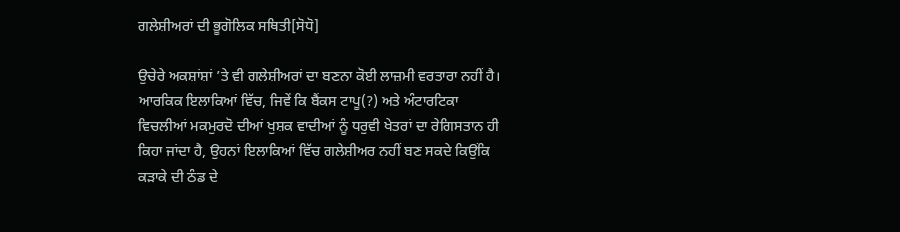ਗਲੇਸ਼ੀਅਰਾਂ ਦੀ ਭੂਗੋਲਿਕ ਸਥਿਤੀ[ਸੋਧੋ]

ਉਚੇਰੇ ਅਕਸ਼ਾਂਸ਼ਾਂ ’ਤੇ ਵੀ ਗਲੇਸ਼ੀਅਰਾਂ ਦਾ ਬਣਨਾ ਕੋਈ ਲਾਜ਼ਮੀ ਵਰਤਾਰਾ ਨਹੀਂ ਹੈ। ਆਰਕਿਕ ਇਲਾਕਿਆਂ ਵਿੱਚ, ਜਿਵੇਂ ਕਿ ਬੈਂਕਸ ਟਾਪੂ(?) ਅਤੇ ਅੰਟਾਰਟਿਕਾ ਵਿਚਲੀਆਂ ਮਕਮੁਰਦੋ ਦੀਆਂ ਖੁਸ਼ਕ ਵਾਦੀਆਂ ਨੂੰ ਧਰੁਵੀ ਖੇਤਰਾਂ ਦਾ ਰੇਗਿਸਤਾਨ ਹੀ ਕਿਹਾ ਜਾਂਦਾ ਹੈ, ਉਹਨਾਂ ਇਲਾਕਿਆਂ ਵਿੱਚ ਗਲੇਸ਼ੀਅਰ ਨਹੀਂ ਬਣ ਸਕਦੇ ਕਿਉਂਕਿ ਕੜਾਕੇ ਦੀ ਠੰਡ ਦੇ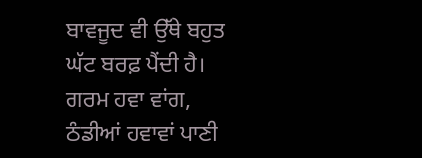ਬਾਵਜੂਦ ਵੀ ਉੱਥੇ ਬਹੁਤ ਘੱਟ ਬਰਫ਼ ਪੈਂਦੀ ਹੈ। ਗਰਮ ਹਵਾ ਵਾਂਗ, ਠੰਡੀਆਂ ਹਵਾਵਾਂ ਪਾਣੀ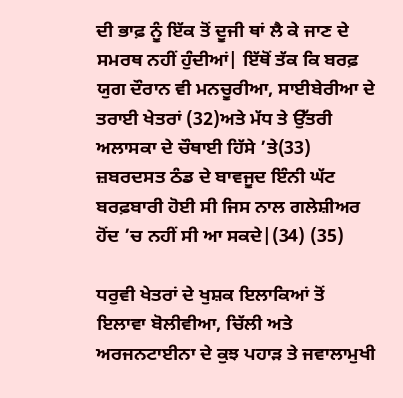ਦੀ ਭਾਫ਼ ਨੂੰ ਇੱਕ ਤੋਂ ਦੂਜੀ ਥਾਂ ਲੈ ਕੇ ਜਾਣ ਦੇ ਸਮਰਥ ਨਹੀਂ ਹੁੰਦੀਆਂ| ਇੱਥੋਂ ਤੱਕ ਕਿ ਬਰਫ਼ ਯੁਗ ਦੌਰਾਨ ਵੀ ਮਨਚੂਰੀਆ, ਸਾਈਬੇਰੀਆ ਦੇ ਤਰਾਈ ਖੇਤਰਾਂ (32)ਅਤੇ ਮੱਧ ਤੇ ਉੱਤਰੀ ਅਲਾਸਕਾ ਦੇ ਚੌਥਾਈ ਹਿੱਸੇ ’ਤੇ(33) ਜ਼ਬਰਦਸਤ ਠੰਡ ਦੇ ਬਾਵਜੂਦ ਇੰਨੀ ਘੱਟ ਬਰਫ਼ਬਾਰੀ ਹੋਈ ਸੀ ਜਿਸ ਨਾਲ ਗਲੇਸ਼ੀਅਰ ਹੋਂਦ ’ਚ ਨਹੀਂ ਸੀ ਆ ਸਕਦੇ|(34) (35)

ਧਰੁਵੀ ਖੇਤਰਾਂ ਦੇ ਖੁਸ਼ਕ ਇਲਾਕਿਆਂ ਤੋਂ ਇਲਾਵਾ ਬੋਲੀਵੀਆ, ਚਿੱਲੀ ਅਤੇ ਅਰਜਨਟਾਈਨਾ ਦੇ ਕੁਝ ਪਹਾੜ ਤੇ ਜਵਾਲਾਮੁਖੀ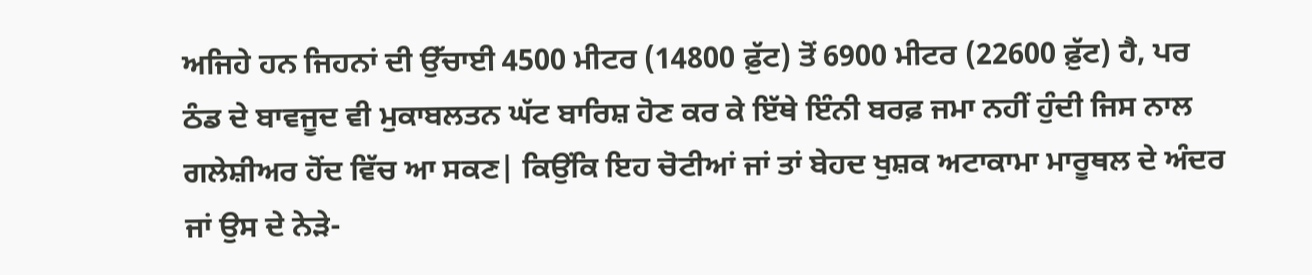ਅਜਿਹੇ ਹਨ ਜਿਹਨਾਂ ਦੀ ਉੱਚਾਈ 4500 ਮੀਟਰ (14800 ਫ਼ੁੱਟ) ਤੋਂ 6900 ਮੀਟਰ (22600 ਫ਼ੁੱਟ) ਹੈ, ਪਰ ਠੰਡ ਦੇ ਬਾਵਜੂਦ ਵੀ ਮੁਕਾਬਲਤਨ ਘੱਟ ਬਾਰਿਸ਼ ਹੋਣ ਕਰ ਕੇ ਇੱਥੇ ਇੰਨੀ ਬਰਫ਼ ਜਮਾ ਨਹੀਂ ਹੁੰਦੀ ਜਿਸ ਨਾਲ ਗਲੇਸ਼ੀਅਰ ਹੋਂਦ ਵਿੱਚ ਆ ਸਕਣ| ਕਿਉਂਕਿ ਇਹ ਚੋਟੀਆਂ ਜਾਂ ਤਾਂ ਬੇਹਦ ਖੁਸ਼ਕ ਅਟਾਕਾਮਾ ਮਾਰੂਥਲ ਦੇ ਅੰਦਰ ਜਾਂ ਉਸ ਦੇ ਨੇੜੇ-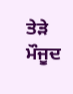ਤੇੜੇ ਮੌਜੂਦ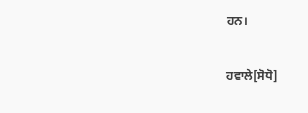ਹਨ।

ਹਵਾਲੇ[ਸੋਧੋ]